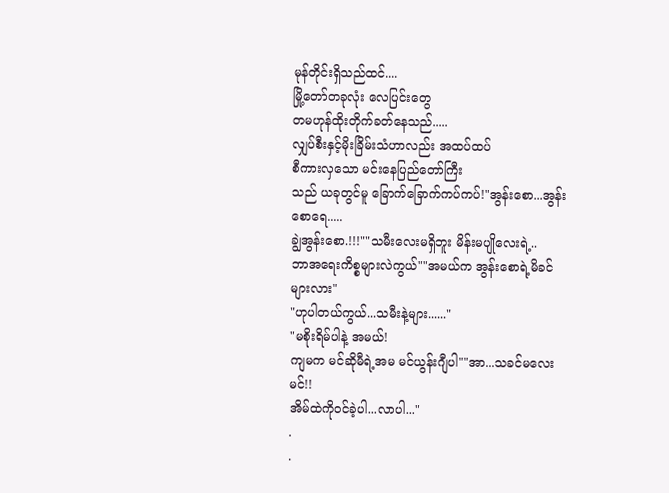မုန်တိုင်းရှိသည်ထင်....
မြို့တော်တခုလုံး လေပြင်းတွေ
တမဟုန်ထိုးတိုက်ခတ်နေသည်.....
လျှပ်စီးနှင့်မိုးခြိမ်းသံဟာလည်း အထပ်ထပ်
စီကားလှသော မင်းနေပြည်တော်ကြီး
သည် ယခုတွင်မူ ခြောက်ခြောက်ကပ်ကပ်!"အွန်းစော...အွန်းစောရေ.....
ချွဲအွန်းစော.!!!""သမီးလေးမရှိဘူး မိန်းမပျိုလေးရဲ့..
ဘာအရေးကိစ္စများလဲကွယ်""အမယ်က အွန်းစောရဲ့မိခင်များလား"
"ဟုပါတယ်ကွယ်...သမီးနဲ့များ......"
"မစိုးရိမ်ပါနဲ့ အမယ်!
ကျမက မင်ဆိုမီရဲ့အမ မင်ယွန်းဂျီပါ""အာ...သခင်မလေးမင်!!
အိမ်ထဲကိုဝင်ခဲ့ပါ...လာပါ..."
.
.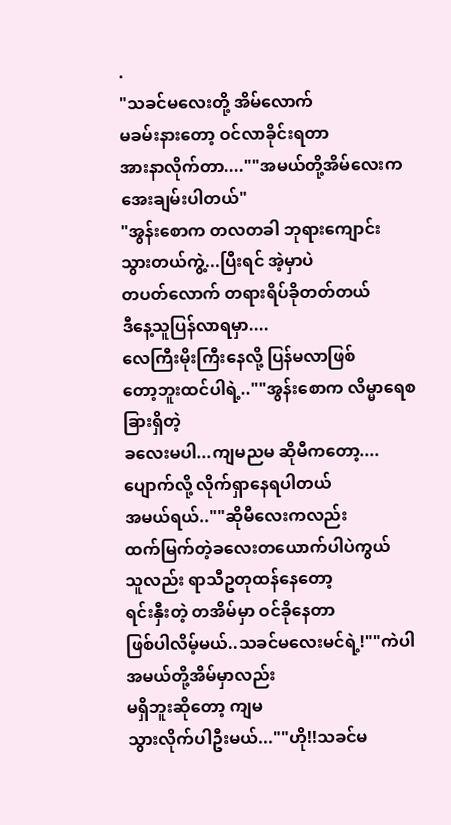.
"သခင်မလေးတို့ အိမ်လောက်
မခမ်းနားတော့ ဝင်လာခိုင်းရတာ
အားနာလိုက်တာ....""အမယ်တို့အိမ်လေးကအေးချမ်းပါတယ်"
"အွန်းစောက တလတခါ ဘုရားကျောင်း
သွားတယ်ကွဲ့...ပြီးရင် အဲ့မှာပဲ
တပတ်လောက် တရားရိပ်ခိုတတ်တယ်
ဒီနေ့သူပြန်လာရမှာ....
လေကြီးမိုးကြီးနေလို့ ပြန်မလာဖြစ်
တော့ဘူးထင်ပါရဲ့..""အွန်းစောက လိမ္မာရေစခြားရှိတဲ့
ခလေးမပါ...ကျမညမ ဆိုမီကတော့....
ပျောက်လို့ လိုက်ရှာနေရပါတယ်
အမယ်ရယ်..""ဆိုမီလေးကလည်း
ထက်မြက်တဲ့ခလေးတယောက်ပါပဲကွယ်
သူလည်း ရာသီဥတုထန်နေတော့
ရင်းနှီးတဲ့ တအိမ်မှာ ဝင်ခိုနေတာ
ဖြစ်ပါလိမ့်မယ်..သခင်မလေးမင်ရဲ့!""ကဲပါ အမယ်တို့အိမ်မှာလည်း
မရှိဘူးဆိုတော့ ကျမ
သွားလိုက်ပါဦးမယ်...""ဟို!!သခင်မ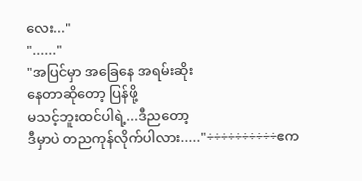လေး..."
"......"
"အပြင်မှာ အခြေနေ အရမ်းဆိုး
နေတာဆိုတော့ ပြန်ဖို့
မသင့်ဘူးထင်ပါရဲ့...ဒီညတော့
ဒီမှာပဲ တညကုန်လိုက်ပါလား....."÷÷÷÷÷÷÷÷÷÷ဧက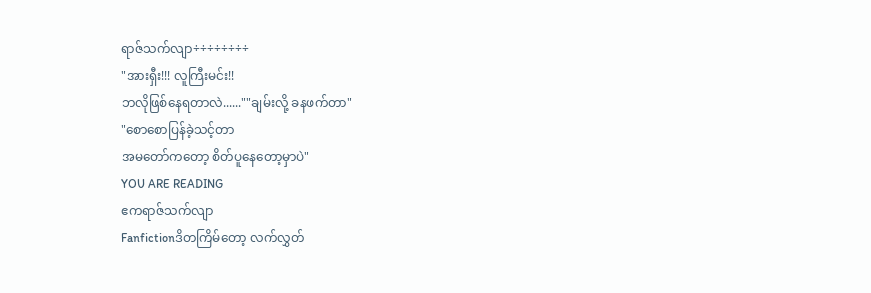ရာဇ်သက်လျာ÷÷÷÷÷÷÷÷
"အားရှီး!!! လူကြီးမင်း!!
ဘလိုဖြစ်နေရတာလဲ......""ချမ်းလို့ ခနဖက်တာ"
"စောစောပြန်ခဲ့သင့်တာ
အမတော်ကတော့ စိတ်ပူနေတော့မှာပဲ"
YOU ARE READING
ဧကရာဇ်သက်လျာ
Fanfictionဒိတကြိမ်တော့ လက်လွှတ်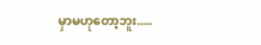မှာမဟုတော့ဘူး.....